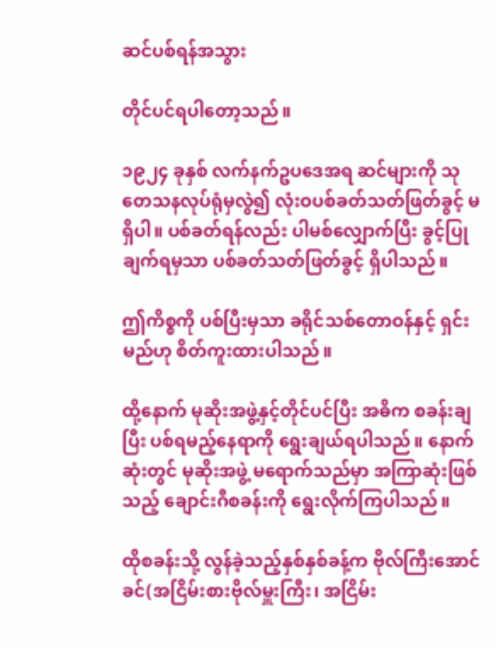ဆင်ပစ်ရန်အသွား

တိုင်ပင်ရပါတော့သည်။

၁၉၂၄ ခုနှစ် လက်နက်ဥပဒေအရ ဆင်များကို သုတေသနလုပ်ရုံမှလွဲ၍ လုံးဝပစ်ခတ်သတ်ဖြတ်ခွင့် မရှိပါ။ ပစ်ခတ်ရန်လည်း ပါမစ်လျှောက်ပြီး ခွင့်ပြုချက်ရမှသာ ပစ်ခတ်သတ်ဖြတ်ခွင့် ရှိပါသည်။

ဤကိစ္စကို ပစ်ပြီးမှသာ ခရိုင်သစ်တောဝန်နှင့် ရှင်းမည်ဟု စိတ်ကူးထားပါသည်။

ထို့နောက် မုဆိုးအဖွဲ့နှင့်တိုင်ပင်ပြီး အဓိက စခန်းချပြီး ပစ်ရမည့်နေရာကို ရွေးချယ်ရပါသည်။ နောက်ဆုံးတွင် မုဆိုးအဖွဲ့ မရောက်သည်မှာ အကြာဆုံးဖြစ်သည့် ချောင်းဂီစခန်းကို ရွေးလိုက်ကြပါသည်။

ထိုစခန်းသို့ လွန်ခဲ့သည့်နှစ်နှစ်ခန့်က ဗိုလ်ကြီးအောင်ခင်(အငြိမ်းစားဗိုလ်မှူးကြီး၊ အငြိမ်း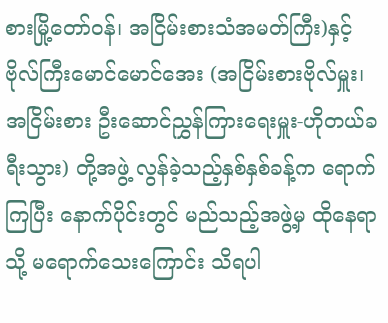စားမြို့တော်ဝန်၊ အငြိမ်းစားသံအမတ်ကြီး)နှင့် ဗိုလ်ကြီးမောင်မောင်အေး (အငြိမ်းစားဗိုလ်မှူး၊ အငြိမ်းစား ဦးဆောင်ညွှန်ကြားရေးမှူး-ဟိုတယ်ခရီးသွား) တို့အဖွဲ့ လွန်ခဲ့သည့်နှစ်နှစ်ခန့်က ရောက်ကြပြီး နောက်ပိုင်းတွင် မည်သည့်အဖွဲ့မှ ထိုနေရာသို့ မရောက်သေးကြောင်း သိရပါ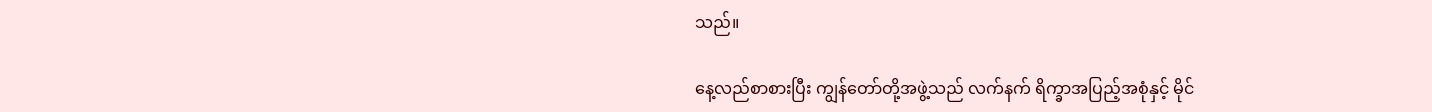သည်။

နေ့လည်စာစားပြီး ကျွန်တော်တို့အဖွဲ့သည် လက်နက် ရိက္ခာအပြည့်အစုံနှင့် မိုင်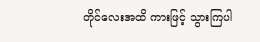တိုင်လေးအထိ ကားဖြင့် သွားကြပါ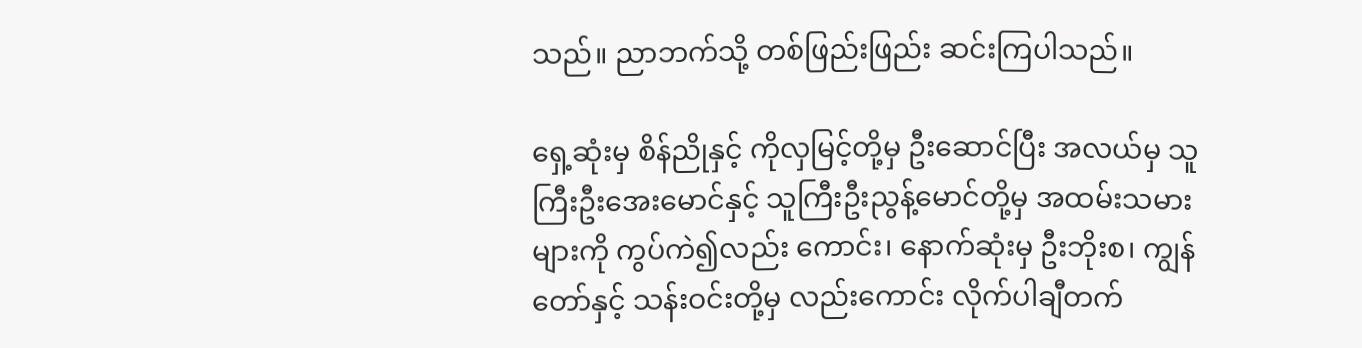သည်။ ညာဘက်သို့ တစ်ဖြည်းဖြည်း ဆင်းကြပါသည်။

ရှေ့ဆုံးမှ စိန်ညိုနှင့် ကိုလှမြင့်တို့မှ ဦးဆောင်ပြီး အလယ်မှ သူကြီးဦးအေးမောင်နှင့် သူကြီးဦးညွန့်မောင်တို့မှ အထမ်းသမားများကို ကွပ်ကဲ၍လည်း ကောင်း၊ နောက်ဆုံးမှ ဦးဘိုးစ၊ ကျွန်တော်နှင့် သန်းဝင်းတို့မှ လည်းကောင်း လိုက်ပါချီတက်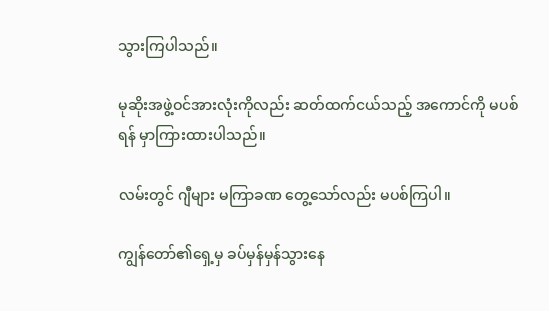သွားကြပါသည်။

မုဆိုးအဖွဲ့ဝင်အားလုံးကိုလည်း ဆတ်ထက်ငယ်သည့် အကောင်ကို မပစ်ရန် မှာကြားထားပါသည်။

လမ်းတွင် ဂျီများ မကြာခဏ တွေ့သော်လည်း မပစ်ကြပါ။

ကျွန်တော်၏ရှေ့မှ ခပ်မှန်မှန်သွားနေ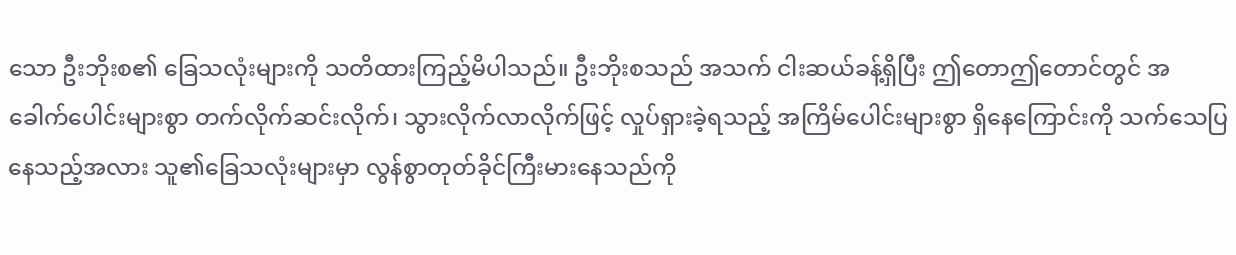သော ဦးဘိုးစ၏ ခြေသလုံးများကို သတိထားကြည့်မိပါသည်။ ဦးဘိုးစသည် အသက် ငါးဆယ်ခန့်ရှိပြီး ဤတောဤတောင်တွင် အခေါက်ပေါင်းများစွာ တက်လိုက်ဆင်းလိုက်၊ သွားလိုက်လာလိုက်ဖြင့် လှုပ်ရှားခဲ့ရသည့် အကြိမ်ပေါင်းများစွာ ရှိနေကြောင်းကို သက်သေပြနေသည့်အလား သူ၏ခြေသလုံးများမှာ လွန်စွာတုတ်ခိုင်ကြီးမားနေသည်ကို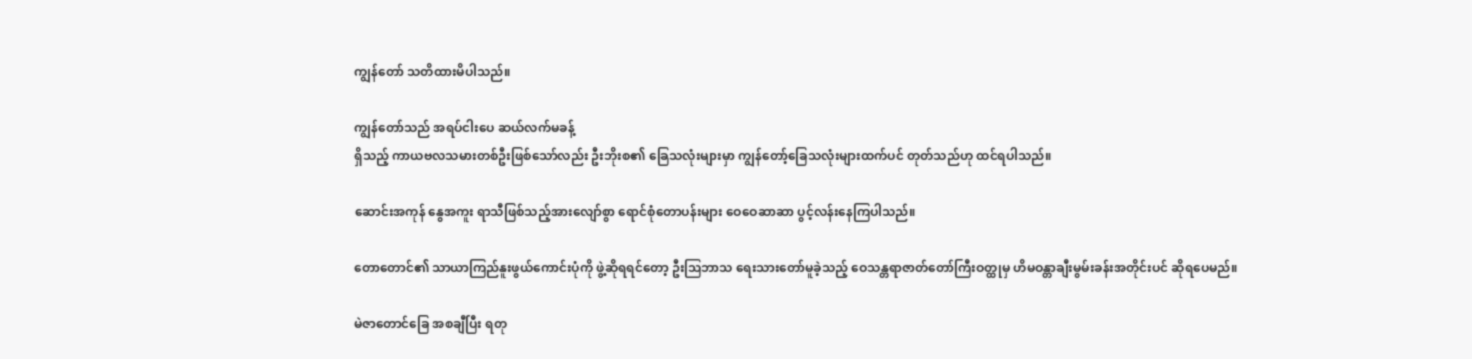ကျွန်တော် သတိထားမိပါသည်။

ကျွန်တော်သည် အရပ်ငါးပေ ဆယ်လက်မခန့်
ရှိသည့် ကာယဗလသမားတစ်ဦးဖြစ်သော်လည်း ဦးဘိုးစ၏ ခြေသလုံးများမှာ ကျွန်တော့်ခြေသလုံးများထက်ပင် တုတ်သည်ဟု ထင်ရပါသည်။

ဆောင်းအကုန် နွေအကူး ရာသီဖြစ်သည့်အားလျော်စွာ ရောင်စုံတောပန်းများ ဝေဝေဆာဆာ ပွင့်လန်းနေကြပါသည်။

တောတောင်၏ သာယာကြည်နူးဖွယ်ကောင်းပုံကို ဖွဲ့ဆိုရရင်တော့ ဦးဩဘာသ ရေးသားတော်မူခဲ့သည့် ဝေသန္တရာဇာတ်တော်ကြီးဝတ္ထုမှ ဟိမဝန္တာချီးမွမ်းခန်းအတိုင်းပင် ဆိုရပေမည်။

မဲဇာတောင်ခြေ အစချီပြီး ရတု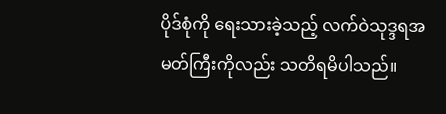ပိုဒ်စုံကို ရေးသားခဲ့သည့် လက်ဝဲသုဒ္ဒရအမတ်ကြီးကိုလည်း သတိရမိပါသည်။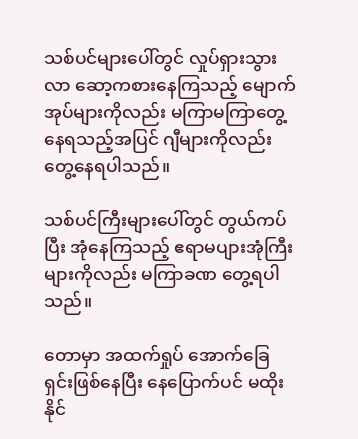သစ်ပင်များပေါ်တွင် လှုပ်ရှားသွားလာ ဆော့ကစားနေကြသည့် မျောက်အုပ်များကိုလည်း မကြာမကြာတွေ့နေရသည့်အပြင် ဂျီများကိုလည်း တွေ့နေရပါသည်။

သစ်ပင်ကြီးများပေါ်တွင် တွယ်ကပ်ပြီး အုံနေကြသည့် ဧရာမပျားအုံကြီးများကိုလည်း မကြာခဏ တွေ့ရပါသည်။

တောမှာ အထက်ရှုပ် အောက်ခြေရှင်းဖြစ်နေပြီး နေပြောက်ပင် မထိုးနိုင်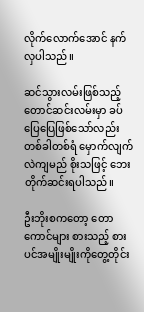လိုက်လောက်အောင် နက်လှပါသည်။

ဆင်သွားလမ်းဖြစ်သည့် တောင်ဆင်းလမ်းမှာ ခပ်ပြေပြေဖြစ်သော်လည်း တစ်ခါတစ်ရံ မှောက်လျက်လဲကျမည် စိုးသဖြင့် ဘေးတိုက်ဆင်းရပါသည်။

ဦးဘိုးစကတော့ တောကောင်များ စားသည့် စားပင်အမျိုးမျိုးကိုတွေ့တိုင်း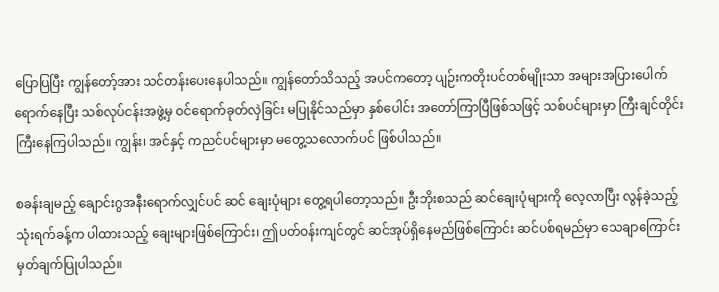ပြောပြပြီး ကျွန်တော့်အား သင်တန်းပေးနေပါသည်။ ကျွန်တော်သိသည့် အပင်ကတော့ ပျဉ်းကတိုးပင်တစ်မျိုးသာ အများအပြားပေါက်ရောက်နေပြီး သစ်လုပ်ငန်းအဖွဲ့မှ ဝင်ရောက်ခုတ်လှဲခြင်း မပြုနိုင်သည်မှာ နှစ်ပေါင်း အတော်ကြာပြီဖြစ်သဖြင့် သစ်ပင်များမှာ ကြီးချင်တိုင်း ကြီးနေကြပါသည်။ ကျွန်း၊ အင်နှင့် ကညင်ပင်များမှာ မတွေ့သလောက်ပင် ဖြစ်ပါသည်။

စခန်းချမည့် ချောင်းဂွအနီးရောက်လျှင်ပင် ဆင် ချေးပုံများ တွေ့ရပါတော့သည်။ ဦးဘိုးစသည် ဆင်ချေးပုံများကို လေ့လာပြီး လွန်ခဲ့သည့် သုံးရက်ခန့်က ပါထားသည့် ချေးများဖြစ်ကြောင်း၊ ဤပတ်ဝန်းကျင်တွင် ဆင်အုပ်ရှိနေမည်ဖြစ်ကြောင်း ဆင်ပစ်ရမည်မှာ သေချာကြောင်း မှတ်ချက်ပြုပါသည်။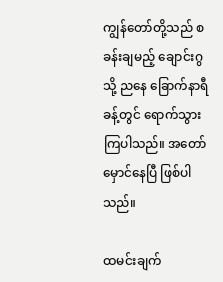ကျွန်တော်တို့သည် စခန်းချမည့် ချောင်းဂွသို့ ညနေ ခြောက်နာရီခန့်တွင် ရောက်သွားကြပါသည်။ အတော်မှောင်နေပြီ ဖြစ်ပါသည်။

ထမင်းချက်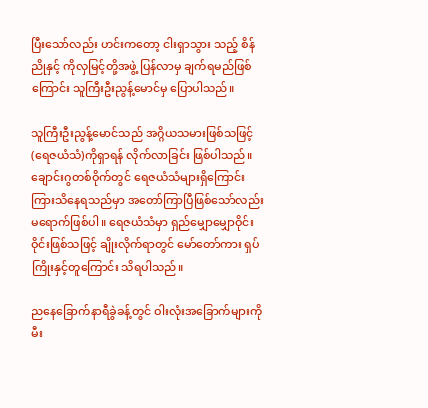ပြီးသော်လည်း ဟင်းကတော့ ငါးရှာသွား သည့် စိန်ညိုနှင့် ကိုလှမြင့်တို့အဖွဲ့ ပြန်လာမှ ချက်ရမည်ဖြစ်ကြောင်း သူကြီးဦးညွန့်မောင်မှ ပြောပါသည်။

သူကြီးဦးညွန့်မောင်သည် အဂ္ဂိယသမားဖြစ်သဖြင့် (ရေဇယံသံ)ကိုရှာရန် လိုက်လာခြင်း ဖြစ်ပါသည်။ ချောင်းဂွတစ်ဝိုက်တွင် ရေဇယံသံများရှိကြောင်း ကြားသိနေရသည်မှာ အတော်ကြာပြီဖြစ်သော်လည်း မရောက်ဖြစ်ပါ။ ရေဇယံသံမှာ ရှည်မျှောမျှောဝိုင်းဝိုင်းဖြစ်သဖြင့် ချိုးလိုက်ရာတွင် မော်တော်ကား ရှပ်ကြိုးနှင့်တူကြောင်း သိရပါသည်။

ညနေခြောက်နာရီခွဲခန့်တွင် ဝါးလုံးအခြောက်များကို မီး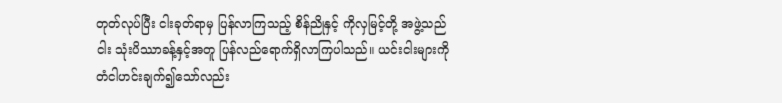တုတ်လုပ်ပြီး ငါးခုတ်ရာမှ ပြန်လာကြသည့် စိန်ညိုနှင့် ကိုလှမြင့်တို့ အဖွဲ့သည် ငါး သုံးပိဿာခန့်နှင့်အတူ ပြန်လည်ရောက်ရှိလာကြပါသည်။ ယင်းငါးများကို တံငါဟင်းချက်၍သော်လည်း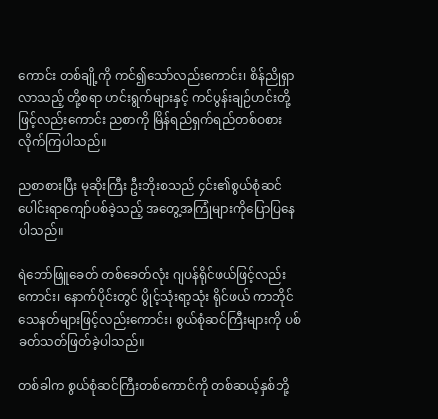ကောင်း တစ်ချို့ကို ကင်၍သော်လည်းကောင်း၊ စိန်ညိုရှာလာသည့် တို့စရာ ဟင်းရွက်များနှင့် ကင်ပွန်းချဉ်ဟင်းတို့ဖြင့်လည်းကောင်း ညစာကို မြိန်ရည်ရှက်ရည်တစ်ဝစားလိုက်ကြပါသည်။

ညစာစားပြီး မုဆိုးကြီး ဦးဘိုးစသည် ၄င်း၏စွယ်စုံဆင်ပေါင်းရာကျော်ပစ်ခဲ့သည့် အတွေ့အကြုံများကိုပြောပြနေပါသည်။

ရဲဘော်ဖြူခေတ် တစ်ခေတ်လုံး ဂျပန်ရိုင်ဖယ်ဖြင့်လည်းကောင်း၊ နောက်ပိုင်းတွင် ပွိုင့်သုံးရာ့သုံး ရိုင်ဖယ် ကာဘိုင်သေနတ်များဖြင့်လည်းကောင်း၊ စွယ်စုံဆင်ကြီးများကို ပစ်ခတ်သတ်ဖြတ်ခဲ့ပါသည်။

တစ်ခါက စွယ်စုံဆင်ကြီးတစ်ကောင်ကို တစ်ဆယ့်နှစ်ဘို့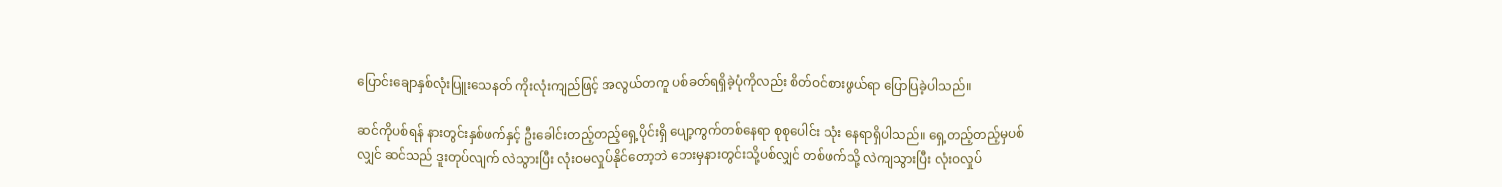ပြောင်းချောနှစ်လုံးပြူးသေနတ် ကိုးလုံးကျည်ဖြင့် အလွယ်တကူ ပစ်ခတ်ရရှိခဲ့ပုံကိုလည်း စိတ်ဝင်စားဖွယ်ရာ ပြောပြခဲ့ပါသည်။

ဆင်ကိုပစ်ရန် နားတွင်းနှစ်ဖက်နှင့် ဦးခေါင်းတည့်တည့်ရှေ့ပိုင်းရှိ ပျော့ကွက်တစ်နေရာ စုစုပေါင်း သုံး နေရာရှိပါသည်။ ရှေ့တည့်တည့်မှပစ်လျှင် ဆင်သည် ဒူးတုပ်လျက် လဲသွားပြီး လုံးဝမလှုပ်နိုင်တော့ဘဲ ဘေးမှနားတွင်းသို့ပစ်လျှင် တစ်ဖက်သို့ လဲကျသွားပြီး လုံးဝလှုပ်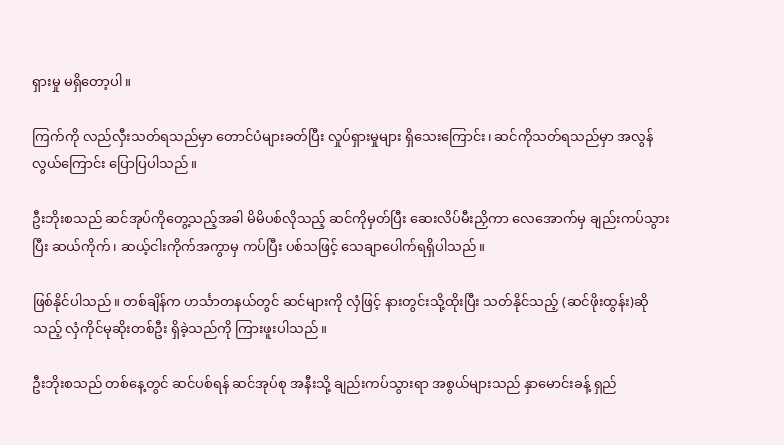ရှားမှု မရှိတော့ပါ။

ကြက်ကို လည်လှီးသတ်ရသည်မှာ တောင်ပံများခတ်ပြီး လှုပ်ရှားမှုများ ရှိသေးကြောင်း၊ ဆင်ကိုသတ်ရသည်မှာ အလွန်လွယ်ကြောင်း ပြောပြပါသည်။

ဦးဘိုးစသည် ဆင်အုပ်ကိုတွေ့သည့်အခါ မိမိပစ်လိုသည့် ဆင်ကိုမှတ်ပြီး ဆေးလိပ်မီးညှိကာ လေအောက်မှ ချည်းကပ်သွားပြီး ဆယ်ကိုက်၊ ဆယ့်ငါးကိုက်အကွာမှ ကပ်ပြီး ပစ်သဖြင့် သေချာပေါက်ရရှိပါသည်။

ဖြစ်နိုင်ပါသည်။ တစ်ချိန်က ဟင်္သာတနယ်တွင် ဆင်များကို လှံဖြင့် နားတွင်းသို့ထိုးပြီး သတ်နိုင်သည့် (ဆင်ဖိုးထွန်း)ဆိုသည့် လှံကိုင်မုဆိုးတစ်ဦး ရှိခဲ့သည်ကို ကြားဖူးပါသည်။

ဦးဘိုးစသည် တစ်နေ့တွင် ဆင်ပစ်ရန် ဆင်အုပ်စု အနီးသို့ ချည်းကပ်သွားရာ အစွယ်များသည် နှာမောင်းခန့် ရှည်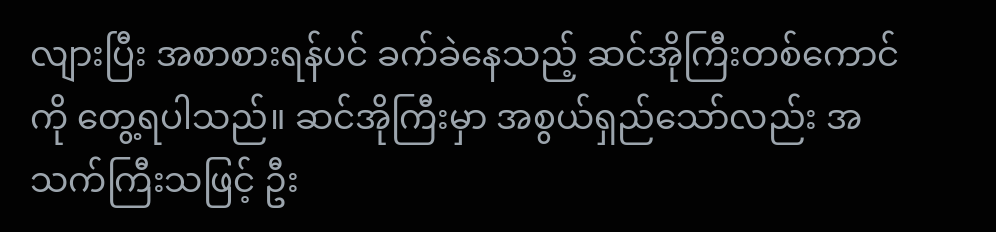လျားပြီး အစာစားရန်ပင် ခက်ခဲနေသည့် ဆင်အိုကြီးတစ်ကောင်ကို တွေ့ရပါသည်။ ဆင်အိုကြီးမှာ အစွယ်ရှည်သော်လည်း အသက်ကြီးသဖြင့် ဦး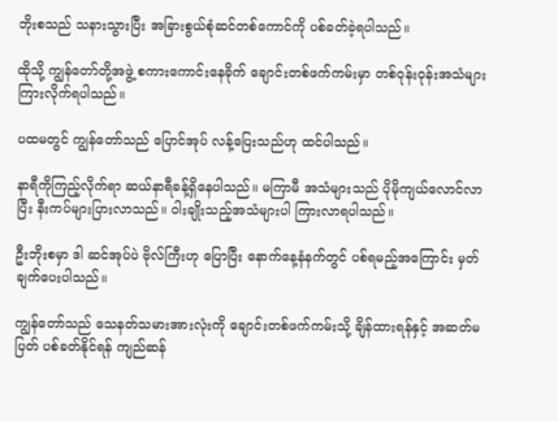ဘိုးစသည် သနားသွားပြီး အခြားစွယ်စုံဆင်တစ်ကောင်ကို ပစ်ခတ်ခဲ့ရပါသည်။

ထိုသို့ ကျွန်တော်တို့အဖွဲ့ စကားကောင်းနေခိုက် ချောင်းတစ်ဖက်ကမ်းမှာ တစ်ဝုန်းဝုန်းအသံများ ကြားလိုက်ရပါသည်။

ပထမတွင် ကျွန်တော်သည် ပြောင်အုပ် လန့်ပြေးသည်ဟု ထင်ပါသည်။

နာရီကိုကြည့်လိုက်ရာ ဆယ်နာရီခန့်ရှိနေပါသည်။ မကြာမီ အသံများသည် ပိုမိုကျယ်လောင်လာပြီး နီးကပ်များပြားလာသည်။ ဝါးချိုးသည့်အသံများပါ ကြားလာရပါသည်။

ဦးဘိုးစမှာ ဒါ ဆင်အုပ်ပဲ ဗိုလ်ကြီးဟု ပြောပြီး နောက်နေ့နံနက်တွင် ပစ်ရမည့်အကြောင်း မှတ်ချက်ပေးပါသည်။

ကျွန်တော်သည် သေနတ်သမားအားလုံးကို ချောင်းတစ်ဖက်ကမ်းသို့ ချိန်ထားရန်နှင့် အဆတ်မပြတ် ပစ်ခတ်နိုင်ရန် ကျည်ဆန်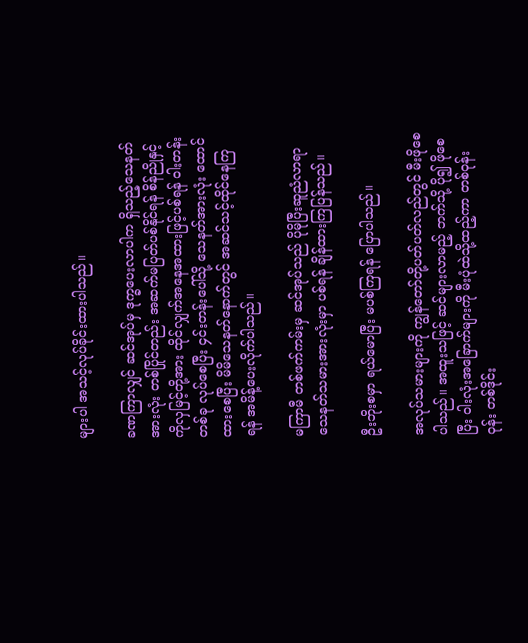များပါ အသင့်လုပ်ခိုင်းထားပါသည်။

ခဏကြာလျှင် ဆင်အုပ်မှ ဒုက္ခပေးလာပါက ရှိသည့်သေနတ်အားလုံး တစ်ပြိုင်တည်း အဆက်မပြတ်ပစ်နိုင်ရန် စိန်ညိုနှင့် ကိုလှမြင့်တို့အား ထိုင်လျှက်အနေအထားဖြင့်ပစ်ရန် ဝါးတန်းတစ်ခု လုပ်စေပြီး ၄င်းတန်းပေါ်သို့ သေနတ်အားလုံး ထောင်ထားစေပြီး မိမိသေနတ်နောက်တွင် အဆင်သင့်ထိုင်နေကြရန် အမိန့်ပေးလိုက်ပါသည်။

မကြာမီ တစ်ဖက်ကမ်းမှ ဆင်အုပ်သည် ပိုမိုပြီးဆူညံလာရာ သေနတ်သမားအားလုံးမှာ ပစ်ရန် ချိန်ထားကြပြန်သည်။

ဦးဘိုးစမှာ ရယ်မောပြီး မပစ်ကြရန် ပြောပါသည်။

အလုပ်သမားများကို ကျွန်တော်တို့ပတ်ပတ်လည်တွင် မီးဖိုစေပါသည်။ အထူးသဖြင့် ဆင်များလာမည့် ဘက်သို့ ပို၍ ဖိုစေပြီး ဝါးလုံးအခြောက်များကို မီးပုံထဲသို့ထည့်ကာ တစ်ဝုန်းဝုန်း တစ်ဒိုင်း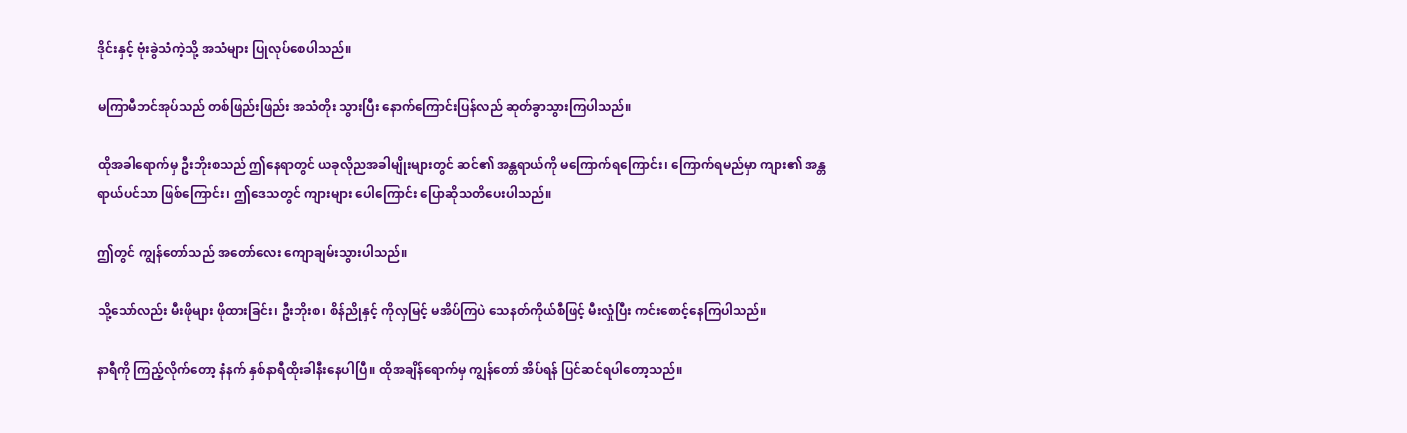ဒိုင်းနှင့် ဗုံးခွဲသံကဲ့သို့ အသံများ ပြုလုပ်စေပါသည်။

မကြာမီဘင်အုပ်သည် တစ်ဖြည်းဖြည်း အသံတိုး သွားပြီး နောက်ကြောင်းပြန်လည် ဆုတ်ခွာသွားကြပါသည်။

ထိုအခါရောက်မှ ဦးဘိုးစသည် ဤနေရာတွင် ယခုလိုညအခါမျိုးများတွင် ဆင်၏ အန္တရာယ်ကို မကြောက်ရကြောင်း၊ ကြောက်ရမည်မှာ ကျား၏ အန္တရာယ်ပင်သာ ဖြစ်ကြောင်း၊ ဤဒေသတွင် ကျားများ ပေါကြောင်း ပြောဆိုသတိပေးပါသည်။

ဤတွင် ကျွန်တော်သည် အတော်လေး ကျောချမ်းသွားပါသည်။

သို့သော်လည်း မီးဖိုများ ဖိုထားခြင်း၊ ဦးဘိုးစ၊ စိန်ညိုနှင့် ကိုလှမြင့် မအိပ်ကြပဲ သေနတ်ကိုယ်စီဖြင့် မီးလှုံပြီး ကင်းစောင့်နေကြပါသည်။

နာရီကို ကြည့်လိုက်တော့ နံနက် နှစ်နာရီထိုးခါနီးနေပါပြီ။ ထိုအချိန်ရောက်မှ ကျွန်တော် အိပ်ရန် ပြင်ဆင်ရပါတော့သည်။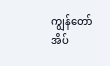ကျွန်တော်အိပ်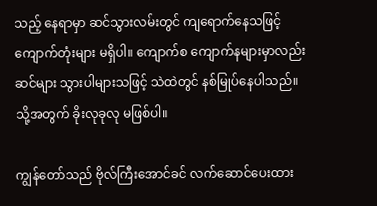သည့် နေရာမှာ ဆင်သွားလမ်းတွင် ကျရောက်နေသဖြင့် ကျောက်တုံးများ မရှိပါ။ ကျောက်စ ကျောက်နများမှာလည်း ဆင်များ သွားပါများသဖြင့် သဲထဲတွင် နစ်မြုပ်နေပါသည်။ သို့အတွက် ခိုးလုခုလု မဖြစ်ပါ။

ကျွန်တော်သည် ဗိုလ်ကြီးအောင်ခင် လက်ဆောင်ပေးထား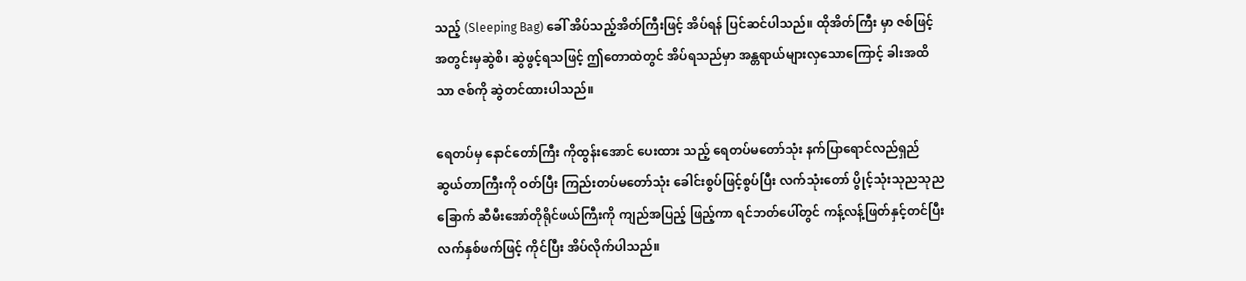သည့် (Sleeping Bag) ခေါ် အိပ်သည့်အိတ်ကြီးဖြင့် အိပ်ရန် ပြင်ဆင်ပါသည်။ ထိုအိတ်ကြီး မှာ ဇစ်ဖြင့် အတွင်းမှဆွဲစိ၊ ဆွဲဖွင့်ရသဖြင့် ဤတောထဲတွင် အိပ်ရသည်မှာ အန္တရာယ်များလှသောကြောင့် ခါးအထိသာ ဇစ်ကို ဆွဲတင်ထားပါသည်။

ရေတပ်မှ နောင်တော်ကြီး ကိုထွန်းအောင် ပေးထား သည့် ရေတပ်မတော်သုံး နက်ပြာရောင်လည်ရှည် ဆွယ်တာကြီးကို ဝတ်ပြီး ကြည်းတပ်မတော်သုံး ခေါင်းစွပ်ဖြင့်စွပ်ပြီး လက်သုံးတော် ပွိုင့်သုံးသုညသုညခြောက် ဆီမီးအော်တိုရိုင်ဖယ်ကြီးကို ကျည်အပြည့် ဖြည့်ကာ ရင်ဘတ်ပေါ်တွင် ကန့်လန့်ဖြတ်နှင့်တင်ပြီး လက်နှစ်ဖက်ဖြင့် ကိုင်ပြီး အိပ်လိုက်ပါသည်။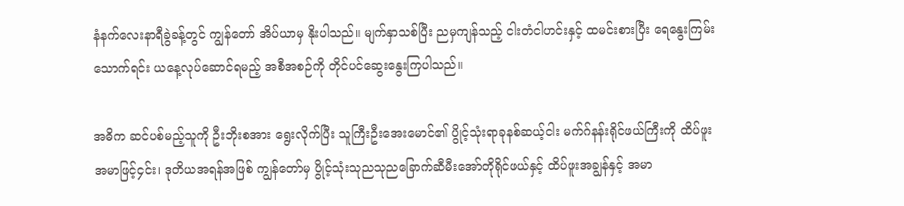နံနက်လေးနာရီခွဲခန့်တွင် ကျွန်တော် အိပ်ယာမှ နိုးပါသည်။ မျက်နှာသစ်ပြီး ညမှကျန်သည့် ငါးတံငါဟင်းနှင့် ထမင်းစားပြီး ရေနွေးကြမ်းသောက်ရင်း ယနေ့လုပ်ဆောင်ရမည့် အစီအစဉ်ကို တိုင်ပင်ဆွေးနွေးကြပါသည်။

အဓိက ဆင်ပစ်မည့်သူကို ဦးဘိုးစအား ရွေးလိုက်ပြီး သူကြီးဦးအေးမောင်၏ ပွိုင့်သုံးရာခုနစ်ဆယ့်ငါး မက်ဂ်နန်းရိုင်ဖယ်ကြီးကို ထိပ်ဖူးအမာဖြင့်၄င်း၊ ဒုတိယအရန်အဖြစ် ကျွန်တော်မှ ပွိုင့်သုံးသုညသုညခြောက်ဆီမီးအော်တိုရိုင်ဖယ်နှင့် ထိပ်ဖူးအချွန်နှင့် အမာ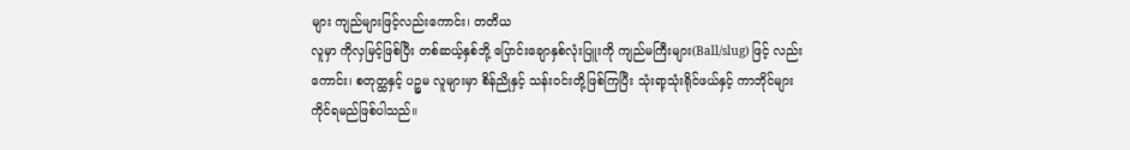များ ကျည်များဖြင့်လည်းကောင်း၊ တတိယ
လူမှာ ကိုလှမြင့်ဖြစ်ပြီး တစ်ဆယ့်နှစ်ဘို့ ပြောင်းချောနှစ်လုံးပြူးကို ကျည်မကြီးများ(Ball/slug) ဖြင့် လည်းကောင်း၊ စတုတ္ထနှင့် ပဉ္စမ လူများမှာ စိန်ညိုနှင့် သန်းဝင်းတို့ဖြစ်ကြပြီး သုံးရာ့သုံးရိုင်ဖယ်နှင့် ကာဘိုင်များ ကိုင်ရမည်ဖြစ်ပါသည်။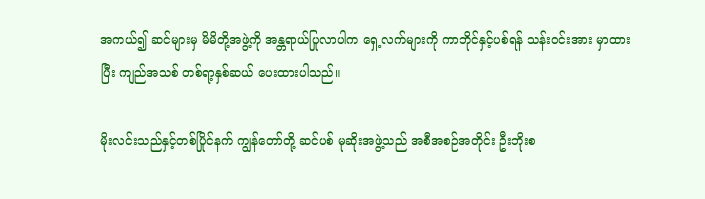အကယ်၍ ဆင်များမှ မိမိတို့အဖွဲ့ကို အန္တရာယ်ပြုလာပါက ရှေ့လက်များကို ကာဘိုင်နှင့်ပစ်ရန် သန်းဝင်းအား မှာထားပြီး ကျည်အသစ် တစ်ရာ့နှစ်ဆယ် ပေးထားပါသည်။

မိုးလင်းသည်နှင့်တစ်ပြိုင်နက် ကျွန်တော်တို့ ဆင်ပစ် မုဆိုးအဖွဲ့သည် အစီအစဉ်အတိုင်း ဦးဘိုးစ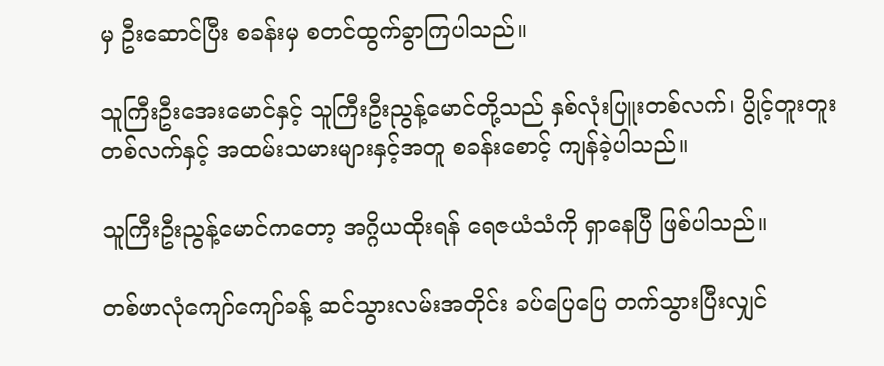မှ ဦးဆောင်ပြီး စခန်းမှ စတင်ထွက်ခွာကြပါသည်။

သူကြီးဦးအေးမောင်နှင့် သူကြီးဦးညွန့်မောင်တို့သည် နှစ်လုံးပြူးတစ်လက်၊ ပွိုင့်တူးတူးတစ်လက်နှင့် အထမ်းသမားများနှင့်အတူ စခန်းစောင့် ကျန်ခဲ့ပါသည်။

သူကြီးဦးညွန့်မောင်ကတော့ အဂ္ဂိယထိုးရန် ရေဇယံသံကို ရှာနေပြီ ဖြစ်ပါသည်။

တစ်ဖာလုံကျော်ကျော်ခန့် ဆင်သွားလမ်းအတိုင်း ခပ်ပြေပြေ တက်သွားပြီးလျှင်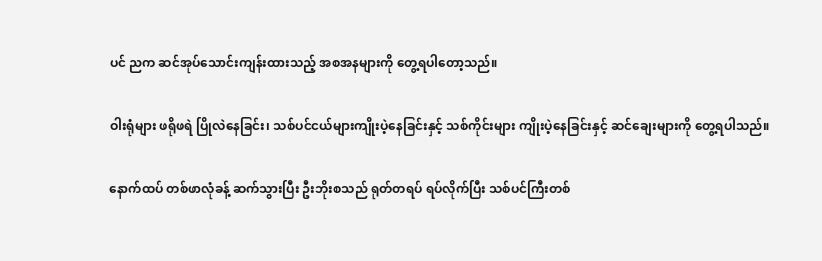ပင် ညက ဆင်အုပ်သောင်းကျန်းထားသည့် အစအနများကို တွေ့ရပါတော့သည်။

ဝါးရုံများ ဖရိုဖရဲ ပြိုလဲနေခြင်း၊ သစ်ပင်ငယ်များကျိုးပဲ့နေခြင်းနှင့် သစ်ကိုင်းများ ကျိုးပဲ့နေခြင်းနှင့် ဆင်ချေးများကို တွေ့ရပါသည်။

နောက်ထပ် တစ်ဖာလုံခန့် ဆက်သွားပြီး ဦးဘိုးစသည် ရုတ်တရပ် ရပ်လိုက်ပြီး သစ်ပင်ကြီးတစ်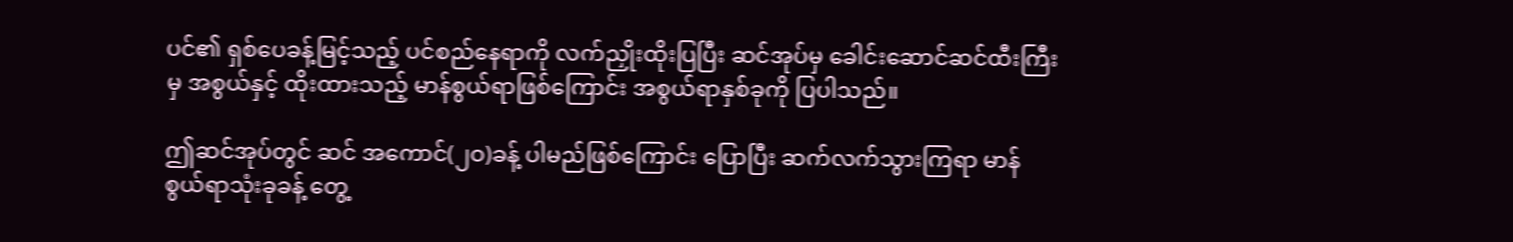ပင်၏ ရှစ်ပေခန့်မြင့်သည့် ပင်စည်နေရာကို လက်ညှိုးထိုးပြပြီး ဆင်အုပ်မှ ခေါင်းဆောင်ဆင်ထီးကြီးမှ အစွယ်နှင့် ထိုးထားသည့် မာန်စွယ်ရာဖြစ်ကြောင်း အစွယ်ရာနှစ်ခုကို ပြပါသည်။

ဤဆင်အုပ်တွင် ဆင် အကောင်(၂ဝ)ခန့် ပါမည်ဖြစ်ကြောင်း ပြောပြီး ဆက်လက်သွားကြရာ မာန်စွယ်ရာသုံးခုခန့် တွေ့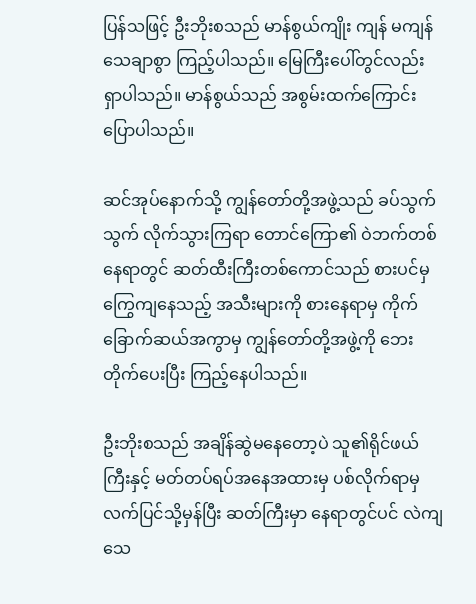ပြန်သဖြင့် ဦးဘိုးစသည် မာန်စွယ်ကျိုး ကျန် မကျန် သေချာစွာ ကြည့်ပါသည်။ မြေကြီးပေါ်တွင်လည်း ရှာပါသည်။ မာန်စွယ်သည် အစွမ်းထက်ကြောင်း ပြောပါသည်။

ဆင်အုပ်နောက်သို့ ကျွန်တော်တို့အဖွဲ့သည် ခပ်သွက်သွက် လိုက်သွားကြရာ တောင်ကြော၏ ဝဲဘက်တစ်နေရာတွင် ဆတ်ထီးကြီးတစ်ကောင်သည် စားပင်မှ ကြွေကျနေသည့် အသီးများကို စားနေရာမှ ကိုက်ခြောက်ဆယ်အကွာမှ ကျွန်တော်တို့အဖွဲ့ကို ဘေးတိုက်ပေးပြီး ကြည့်နေပါသည်။

ဦးဘိုးစသည် အချိန်ဆွဲမနေတော့ပဲ သူ၏ရိုင်ဖယ်ကြီးနှင့် မတ်တပ်ရပ်အနေအထားမှ ပစ်လိုက်ရာမှ လက်ပြင်သို့မှန်ပြီး ဆတ်ကြီးမှာ နေရာတွင်ပင် လဲကျသေ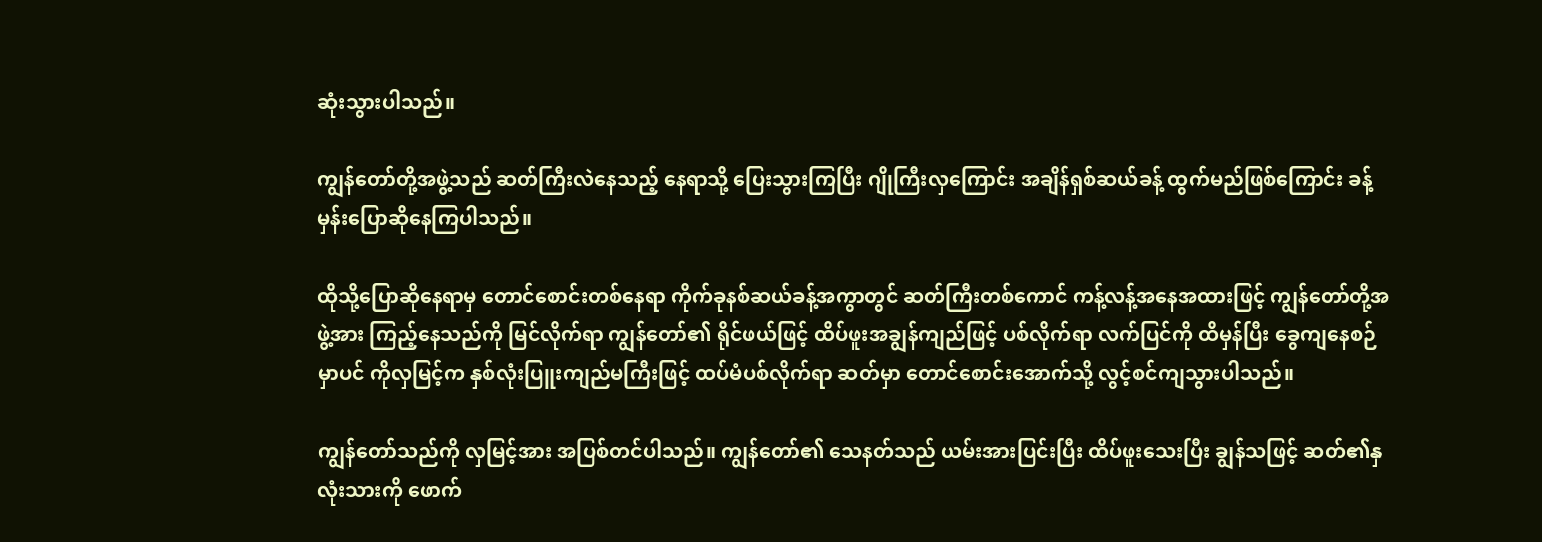ဆုံးသွားပါသည်။

ကျွန်တော်တို့အဖွဲ့သည် ဆတ်ကြီးလဲနေသည့် နေရာသို့ ပြေးသွားကြပြီး ဂျိုကြီးလှကြောင်း အချိန်ရှစ်ဆယ်ခန့် ထွက်မည်ဖြစ်ကြောင်း ခန့်မှန်းပြောဆိုနေကြပါသည်။

ထိုသို့ပြောဆိုနေရာမှ တောင်စောင်းတစ်နေရာ ကိုက်ခုနစ်ဆယ်ခန့်အကွာတွင် ဆတ်ကြီးတစ်ကောင် ကန့်လန့်အနေအထားဖြင့် ကျွန်တော်တို့အဖွဲ့အား ကြည့်နေသည်ကို မြင်လိုက်ရာ ကျွန်တော်၏ ရိုင်ဖယ်ဖြင့် ထိပ်ဖူးအချွန်ကျည်ဖြင့် ပစ်လိုက်ရာ လက်ပြင်ကို ထိမှန်ပြီး ခွေကျနေစဉ်မှာပင် ကိုလှမြင့်က နှစ်လုံးပြူးကျည်မကြီးဖြင့် ထပ်မံပစ်လိုက်ရာ ဆတ်မှာ တောင်စောင်းအောက်သို့ လွင့်စင်ကျသွားပါသည်။

ကျွန်တော်သည်ကို လှမြင့်အား အပြစ်တင်ပါသည်။ ကျွန်တော်၏ သေနတ်သည် ယမ်းအားပြင်းပြီး ထိပ်ဖူးသေးပြီး ချွန်သဖြင့် ဆတ်၏နှလုံးသားကို ဖောက်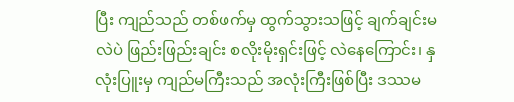ပြီး ကျည်သည် တစ်ဖက်မှ ထွက်သွားသဖြင့် ချက်ချင်းမလဲပဲ ဖြည်းဖြည်းချင်း စလိုးမိုးရှင်းဖြင့် လဲနေကြောင်း၊ နှလုံးပြူးမှ ကျည်မကြီးသည် အလုံးကြီးဖြစ်ပြီး ဒဿမ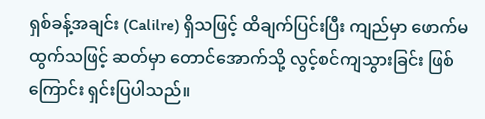ရှစ်ခန့်အချင်း (Calilre) ရှိသဖြင့် ထိချက်ပြင်းပြီး ကျည်မှာ ဖောက်မထွက်သဖြင့် ဆတ်မှာ တောင်အောက်သို့ လွင့်စင်ကျသွားခြင်း ဖြစ်ကြောင်း ရှင်းပြပါသည်။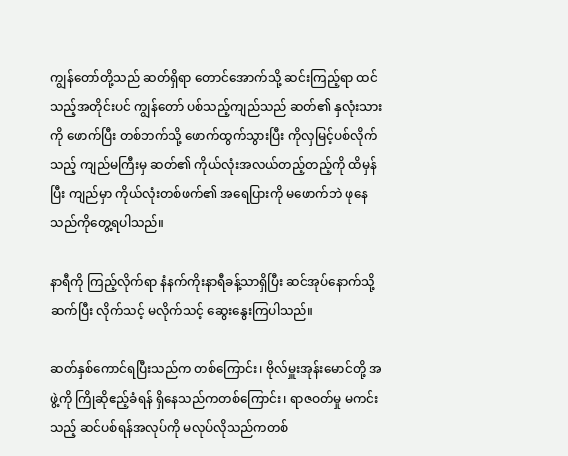ကျွန်တော်တို့သည် ဆတ်ရှိရာ တောင်အောက်သို့ ဆင်းကြည့်ရာ ထင်သည့်အတိုင်းပင် ကျွန်တော် ပစ်သည့်ကျည်သည် ဆတ်၏ နှလုံးသားကို ဖောက်ပြီး တစ်ဘက်သို့ ဖောက်ထွက်သွားပြီး ကိုလှမြင့်ပစ်လိုက်သည့် ကျည်မကြီးမှ ဆတ်၏ ကိုယ်လုံးအလယ်တည့်တည့်ကို ထိမှန်ပြီး ကျည်မှာ ကိုယ်လုံးတစ်ဖက်၏ အရေပြားကို မဖောက်ဘဲ ဖုနေသည်ကိုတွေ့ရပါသည်။

နာရီကို ကြည့်လိုက်ရာ နံနက်ကိုးနာရီခန့်သာရှိပြီး ဆင်အုပ်နောက်သို့ ဆက်ပြီး လိုက်သင့် မလိုက်သင့် ဆွေးနွေးကြပါသည်။

ဆတ်နှစ်ကောင်ရပြီးသည်က တစ်ကြောင်း၊ ဗိုလ်မှူးအုန်းမောင်တို့ အဖွဲ့ကို ကြိုဆိုဧည့်ခံရန် ရှိနေသည်ကတစ်ကြောင်း၊ ရာဇဝတ်မှု မကင်းသည့် ဆင်ပစ်ရန်အလုပ်ကို မလုပ်လိုသည်ကတစ်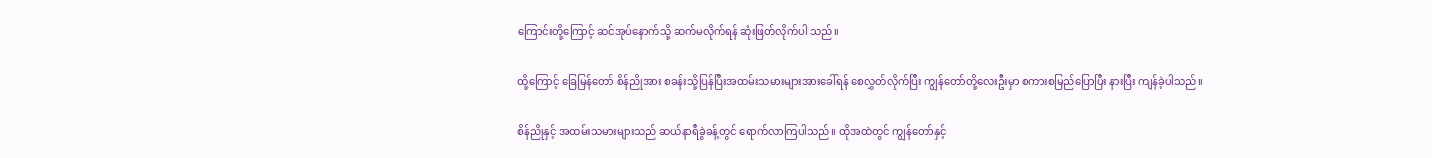ကြောင်းတို့ကြောင့် ဆင်အုပ်နောက်သို့ ဆက်မလိုက်ရန် ဆုံးဖြတ်လိုက်ပါ သည်။

ထို့ကြောင့် ခြေမြန်တော် စိန်ညိုအား စခန်းသို့ပြန်ပြီးအထမ်းသမားများအားခေါ်ရန် စေလွှတ်လိုက်ပြီး ကျွန်တော်တို့လေးဦးမှာ စကားစမြည်ပြောပြီး နားပြီး ကျန်ခဲ့ပါသည်။

စိန်ညိုနှင့် အထမ်းသမားများသည် ဆယ်နာရီခွဲခန့်တွင် ရောက်လာကြပါသည်။ ထိုအထဲတွင် ကျွန်တော်နှင့်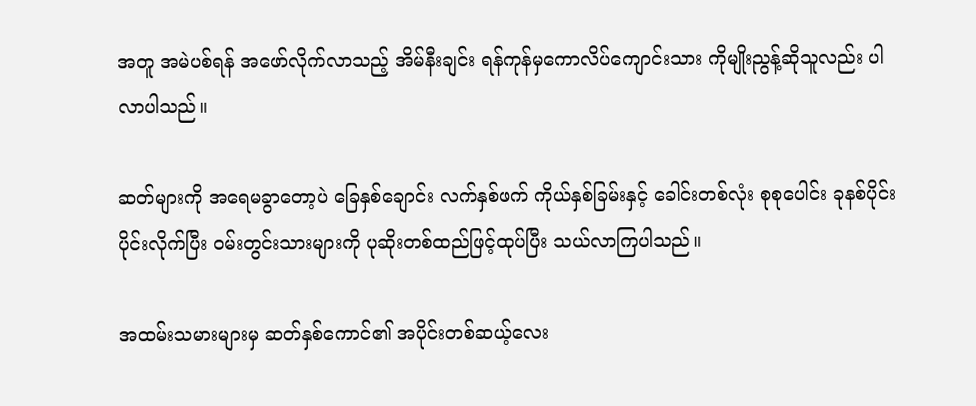အတူ အမဲပစ်ရန် အဖော်လိုက်လာသည့် အိမ်နီးချင်း ရန်ကုန်မှကောလိပ်ကျောင်းသား ကိုမျိုးညွန့်ဆိုသူလည်း ပါလာပါသည်။

ဆတ်များကို အရေမခွာတော့ပဲ ခြေနှစ်ချောင်း လက်နှစ်ဖက် ကိုယ်နှစ်ခြမ်းနှင့် ခေါင်းတစ်လုံး စုစုပေါင်း ခုနစ်ပိုင်းပိုင်းလိုက်ပြီး ဝမ်းတွင်းသားများကို ပုဆိုးတစ်ထည်ဖြင့်ထုပ်ပြီး သယ်လာကြပါသည်။

အထမ်းသမားများမှ ဆတ်နှစ်ကောင်၏ အပိုင်းတစ်ဆယ့်လေး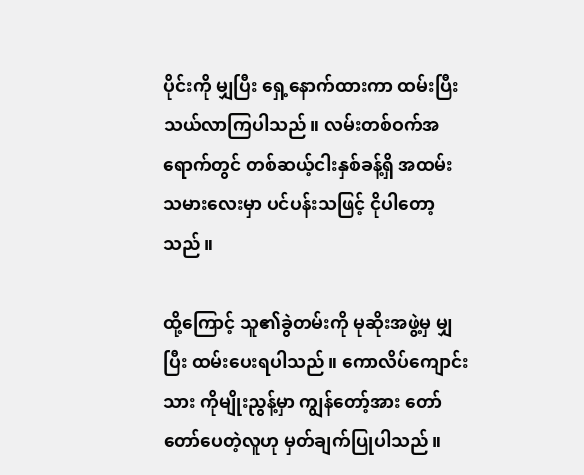ပိုင်းကို မျှပြီး ရှေ့နောက်ထားကာ ထမ်းပြီး သယ်လာကြပါသည်။ လမ်းတစ်ဝက်အရောက်တွင် တစ်ဆယ့်ငါးနှစ်ခန့်ရှိ အထမ်းသမားလေးမှာ ပင်ပန်းသဖြင့် ငိုပါတော့သည်။

ထို့ကြောင့် သူ၏ခွဲတမ်းကို မုဆိုးအဖွဲ့မှ မျှပြီး ထမ်းပေးရပါသည်။ ကောလိပ်ကျောင်းသား ကိုမျိုးညွန့်မှာ ကျွန်တော့်အား တော်တော်ပေတဲ့လူဟု မှတ်ချက်ပြုပါသည်။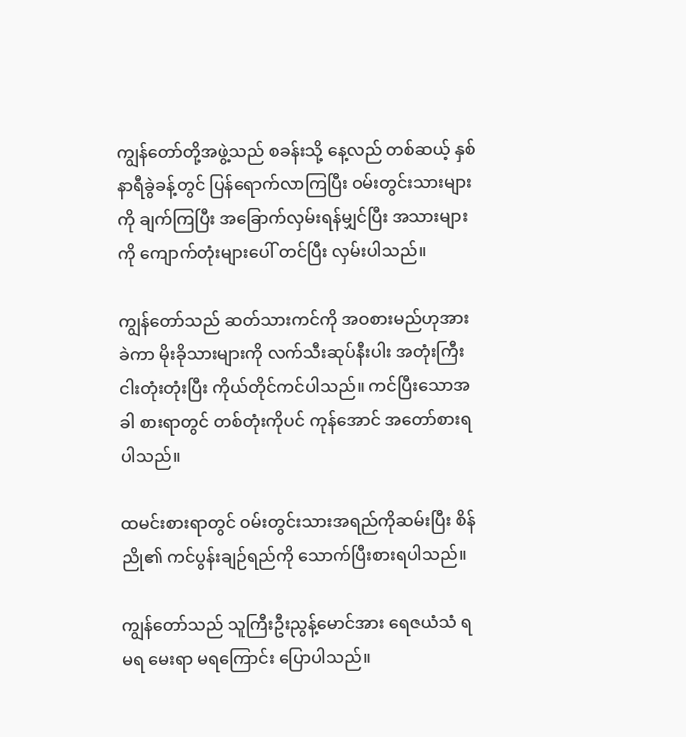ကျွန်တော်တို့အဖွဲ့သည် စခန်းသို့ နေ့လည် တစ်ဆယ့် နှစ်နာရီခွဲခန့်တွင် ပြန်ရောက်လာကြပြီး ဝမ်းတွင်းသားများကို ချက်ကြပြီး အခြောက်လှမ်းရန်မျှင်ပြီး အသားများကို ကျောက်တုံးများပေါ် တင်ပြီး လှမ်းပါသည်။

ကျွန်တော်သည် ဆတ်သားကင်ကို အဝစားမည်ဟုအားခဲကာ မိုးခိုသားများကို လက်သီးဆုပ်နီးပါး အတုံးကြီး ငါးတုံးတုံးပြီး ကိုယ်တိုင်ကင်ပါသည်။ ကင်ပြီးသောအခါ စားရာတွင် တစ်တုံးကိုပင် ကုန်အောင် အတော်စားရပါသည်။

ထမင်းစားရာတွင် ဝမ်းတွင်းသားအရည်ကိုဆမ်းပြီး စိန်ညို၏ ကင်ပွန်းချဉ်ရည်ကို သောက်ပြီးစားရပါသည်။

ကျွန်တော်သည် သူကြီးဦးညွန့်မောင်အား ရေဇယံသံ ရ မရ မေးရာ မရကြောင်း ပြောပါသည်။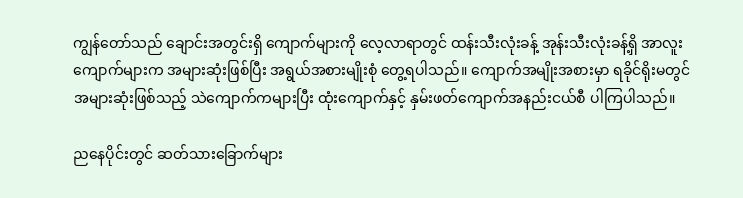ကျွန်တော်သည် ချောင်းအတွင်းရှိ ကျောက်များကို လေ့လာရာတွင် ထန်းသီးလုံးခန့် အုန်းသီးလုံးခန့်ရှိ အာလူးကျောက်များက အများဆုံးဖြစ်ပြီး အရွယ်အစားမျိုးစုံ တွေ့ရပါသည်။ ကျောက်အမျိုးအစားမှာ ရခိုင်ရိုးမတွင် အများဆုံးဖြစ်သည့် သဲကျောက်ကများပြီး ထုံးကျောက်နှင့် နှမ်းဖတ်ကျောက်အနည်းငယ်စီ ပါကြပါသည်။

ညနေပိုင်းတွင် ဆတ်သားခြောက်များ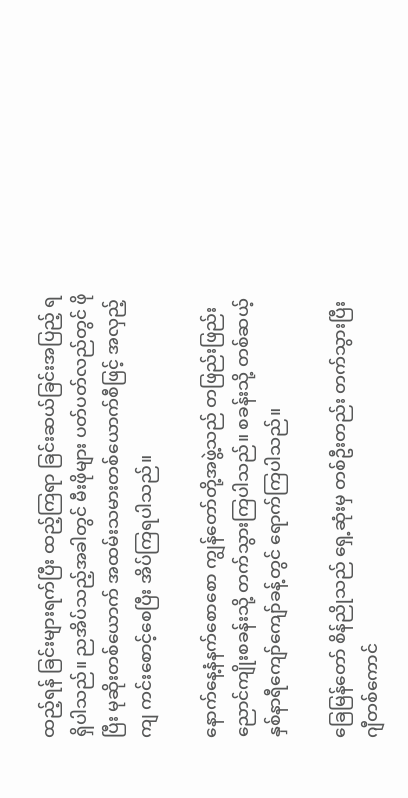ထည့်ရန် ခြင်းများရက်ပြီး ထည့်ကြရာ ခြင်းဆယ်ခြင်းအပြည့် ရရှိပါသည်။ ညအိပ်သည့်အခါတွင် မီးဖိုများ ပတ်ပတ်လည်တွင် ဖိုပြီး မုဆိုးတစ်ယောက် အထမ်းသမားတစ်ယောက်စီဖြင့် အလှည့်ကျ ကင်းစောင့်စေပြီး အိပ်ကြရပါသည်။

နောက်နေ့နံနက်စောစော ကျွန်တော်တို့အဖွဲ့သည် တဖြည်းဖြည်း ညောင်ကျိုးစခန်းသို့ တက်သွားကြပါသည်။ စခန်းသို့ တစ်ဆယ့်နှစ်နာရီကျော်ကျော်ခန့်တွင် ရောက်ကြပါသည်။

ခြေမြန်တော် စိန်ညိုသည် ရှေ့ဆုံးမှ တစ်ဦးတည်း တက်သွားပြီး ဂျီတစ်ကောင်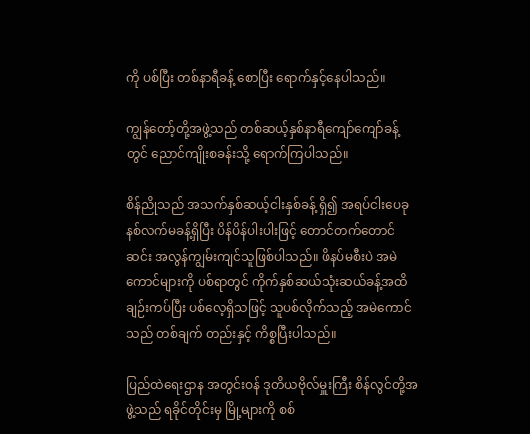ကို ပစ်ပြီး တစ်နာရီခန့် စောပြီး ရောက်နှင့်နေပါသည်။

ကျွန်တော့်တို့အဖွဲ့သည် တစ်ဆယ့်နှစ်နာရီကျော်ကျော်ခန့်တွင် ညောင်ကျိုးစခန်းသို့ ရောက်ကြပါသည်။

စိန်ညိုသည် အသက်နှစ်ဆယ့်ငါးနှစ်ခန့် ရှိ၍ အရပ်ငါးပေခုနစ်လက်မခန့်ရှိပြီး ပိန်ပိန်ပါးပါးဖြင့် တောင်တက်တောင်ဆင်း အလွန်ကျွမ်းကျင်သူဖြစ်ပါသည်။ ဖိနပ်မစီးပဲ အမဲကောင်များကို ပစ်ရာတွင် ကိုက်နှစ်ဆယ်သုံးဆယ်ခန့်အထိ ချဉ်းကပ်ပြီး ပစ်လေ့ရှိသဖြင့် သူပစ်လိုက်သည့် အမဲကောင်သည် တစ်ချက် တည်းနှင့် ကိစ္စပြီးပါသည်။

ပြည်ထဲရေးဌာန အတွင်းဝန် ဒုတိယဗိုလ်မှူးကြီး စိန်လွင်တို့အဖွဲ့သည် ရခိုင်တိုင်းမှ မြို့များကို စစ်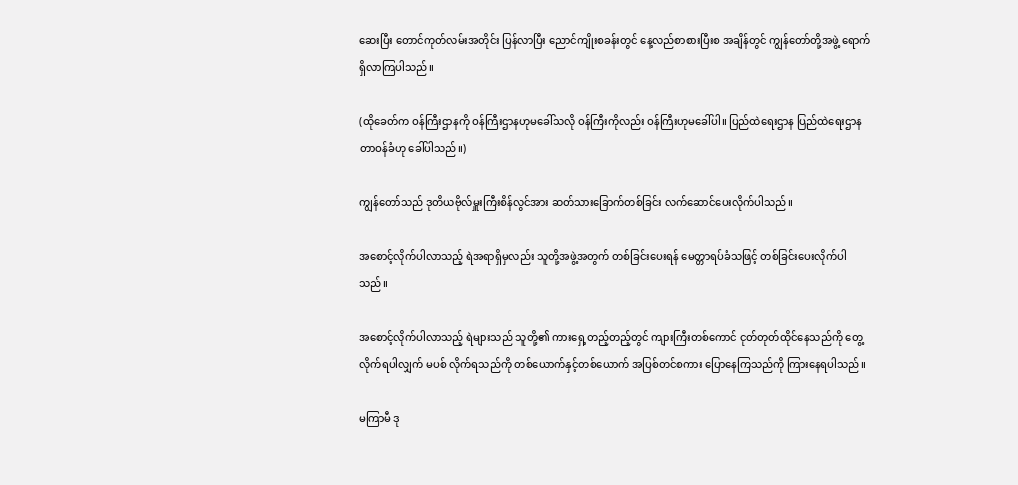ဆေးပြီး တောင်ကုတ်လမ်းအတိုင်း ပြန်လာပြီး ညောင်ကျိုးစခန်းတွင် နေ့လည်စာစားပြီးစ အချိန်တွင် ကျွန်တော်တို့အဖွဲ့ ရောက်ရှိလာကြပါသည်။

(ထိုခေတ်က ဝန်ကြီးဌာနကို ဝန်ကြီးဌာနဟုမခေါ်သလို ဝန်ကြီးကိုလည်း ဝန်ကြီးဟုမခေါ်ပါ။ ပြည်ထဲရေးဌာန ပြည်ထဲရေးဌာနတာဝန်ခံဟု ခေါ်ပါသည်။)

ကျွန်တော်သည် ဒုတိယဗိုလ်မှူးကြီးစိန်လွင်အား ဆတ်သားခြောက်တစ်ခြင်း လက်ဆောင်ပေးလိုက်ပါသည်။

အစောင့်လိုက်ပါလာသည့် ရဲအရာရှိမှလည်း သူတို့အဖွဲ့အတွက် တစ်ခြင်းပေးရန် မေတ္တာရပ်ခံသဖြင့် တစ်ခြင်းပေးလိုက်ပါသည်။

အစောင့်လိုက်ပါလာသည့် ရဲများသည် သူတို့၏ ကားရှေ့တည့်တည့်တွင် ကျားကြီးတစ်ကောင် ငုတ်တုတ်ထိုင်နေသည်ကို တွေ့လိုက်ရပါလျှက် မပစ် လိုက်ရသည်ကို တစ်ယောက်နှင့်တစ်ယောက် အပြစ်တင်စကား ပြောနေကြသည်ကို ကြားနေရပါသည်။

မကြာမီ ဒု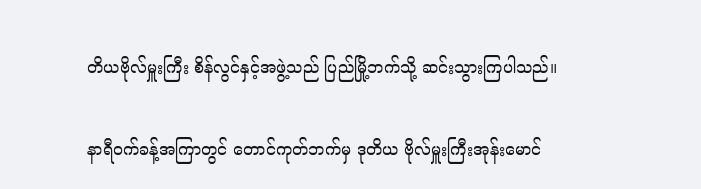တိယဗိုလ်မှူးကြီး စိန်လွင်နှင့်အဖွဲ့သည် ပြည်မြို့ဘက်သို့ ဆင်းသွားကြပါသည်။

နာရီဝက်ခန့်အကြာတွင် တောင်ကုတ်ဘက်မှ ဒုတိယ ဗိုလ်မှူးကြီးအုန်းမောင်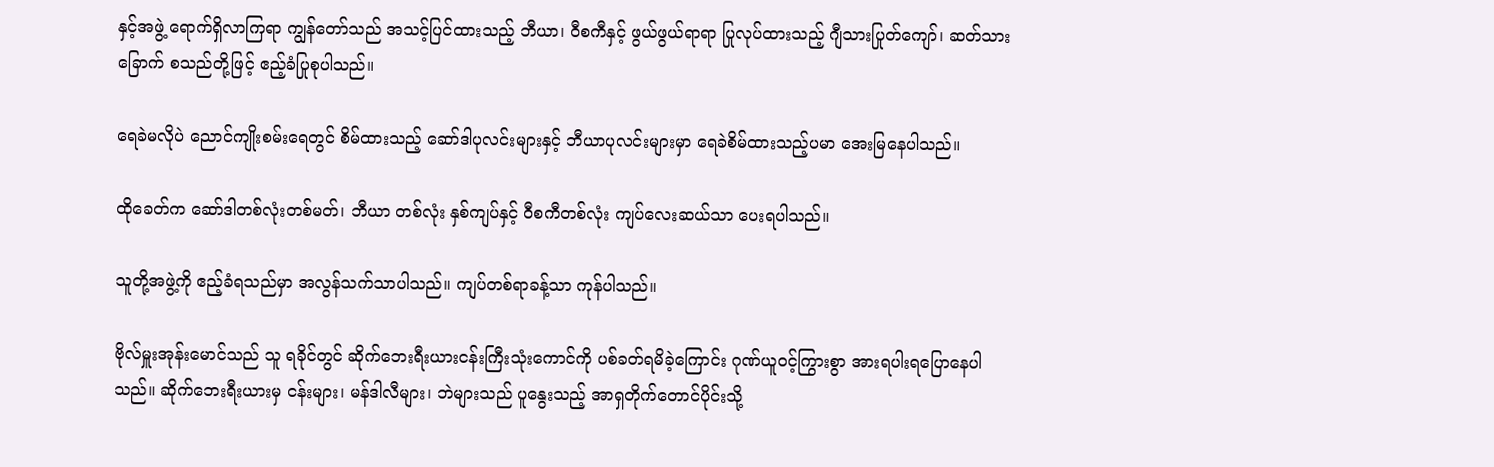နှင့်အဖွဲ့ ရောက်ရှိလာကြရာ ကျွန်တော်သည် အသင့်ပြင်ထားသည့် ဘီယာ၊ ဝီစကီနှင့် ဖွယ်ဖွယ်ရာရာ ပြုလုပ်ထားသည့် ဂျီသားပြုတ်ကျော်၊ ဆတ်သားခြောက် စသည်တို့ဖြင့် ဧည့်ခံပြုစုပါသည်။

ရေခဲမလိုပဲ ညောင်ကျိုးစမ်းရေတွင် စိမ်ထားသည့် ဆော်ဒါပုလင်းများနှင့် ဘီယာပုလင်းများမှာ ရေခဲစိမ်ထားသည့်ပမာ အေးမြနေပါသည်။

ထိုခေတ်က ဆော်ဒါတစ်လုံးတစ်မတ်၊ ဘီယာ တစ်လုံး နှစ်ကျပ်နှင့် ဝီစကီတစ်လုံး ကျပ်လေးဆယ်သာ ပေးရပါသည်။

သူတို့အဖွဲ့ကို ဧည့်ခံရသည်မှာ အလွန်သက်သာပါသည်။ ကျပ်တစ်ရာခန့်သာ ကုန်ပါသည်။

ဗိုလ်မှူးအုန်းမောင်သည် သူ ရခိုင်တွင် ဆိုက်ဘေးရီးယားငန်းကြီးသုံးကောင်ကို ပစ်ခတ်ရမိခဲ့ကြောင်း ဂုဏ်ယူဝင့်ကြွားစွာ အားရပါးရပြောနေပါသည်။ ဆိုက်ဘေးရီးယားမှ ငန်းများ၊ မန်ဒါလီများ၊ ဘဲများသည် ပူနွေးသည့် အာရှတိုက်တောင်ပိုင်းသို့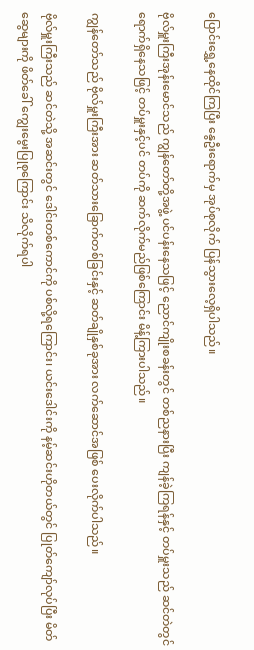ပြောင်းရွှေ့နေထိုင်ကြပြီး နွေဦးရောက်မှ အုပ်စုလိုက် ပြန်သွားလေ့ရှိပါသည်။

ဗိုလ်မှူးကြီးအုန်းမောင်သည် ကျွန်တော်တို့အဖွဲ့ ပင်ပန်းနေသဖြင့် ညောင်ကျိုးစခန်းတွင် တစ်ညနားပြီး ကျန်ခဲ့ကြရန်နှင့် တပ်မှူးသည် ဆင်တဲတွင် ရောက်ရှိနေသဖြင့် တပ်မှူးနှင့်ပင် တပ်ကို ဆက်လိုက်မည်ဖြစ်ကြောင်း မိန့်ကြားပါသည်။

ကျွန်တော်သည် ဗိုလ်မှူးကြီးအား ဆတ်သားခြောက်တစ်ခြင်းနှင့် ဆတ်ချိုနှစ်ခုအား လက်ဆောင်အဖြစ် ပေးလိုက်ပါသည်။

ဗိုလ်မှူးကြီးသည် ဆင်တဲသို့ အဆင်းတွင် ဒေါင်းတစ်ကောင်ကို ပစ်လို့ရကြောင်း၊ ယင်းဒေါင်းကို နမ့်ဆင်းဟိုတယ်တွင် ပြုတ်ကျော်လုပ်ပြီး မိတ်ဆွေများကို ဖိတ်ခေါ် ကျွေးမွေးပြုစုကြောင်း သိလိုက်ရပါ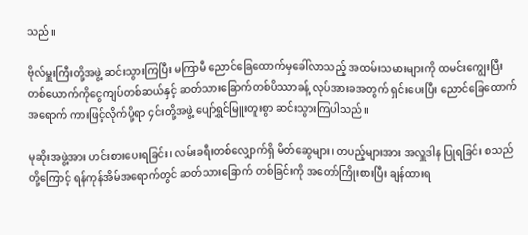သည်။

ဗိုလ်မှူးကြီးတို့အဖွဲ့ ဆင်းသွားကြပြီး မကြာမီ ညောင်ခြေထောက်မှခေါ်လာသည့် အထမ်းသမားများကို ထမင်းကျွေးပြီး တစ်ယောက်ကိုငွေကျပ်တစ်ဆယ်နှင့် ဆတ်သားခြောက်တစ်ပိဿာခန့် လုပ်အားခအတွက် ရှင်းပေးပြီး ညောင်ခြေထောက်အရောက် ကားဖြင့်လိုက်ပို့ရာ ၄င်းတို့အဖွဲ့ ပျော်ရွှင်မြူးတူးစွာ ဆင်းသွားကြပါသည်။

မုဆိုးအဖွဲ့အား ဟင်းစားပေးရခြင်း၊ လမ်းခရီးတစ်လျှောက်ရှိ မိတ်ဆွေများ၊ တပည့်များအား အလှူဒါန ပြုရခြင်း စသည်တို့ကြောင့် ရန်ကုန်အိမ်အရောက်တွင် ဆတ်သားခြောက် တစ်ခြင်းကို အတော်ကြိုးစားပြီး ချန်ထားရ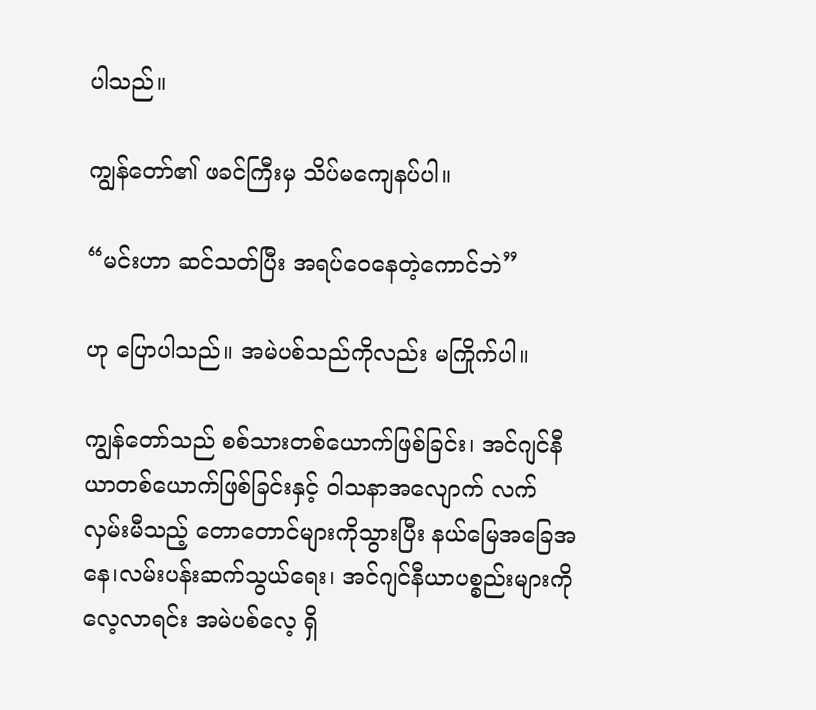ပါသည်။

ကျွန်တော်၏ ဖခင်ကြီးမှ သိပ်မကျေနပ်ပါ။

“မင်းဟာ ဆင်သတ်ပြီး အရပ်ဝေနေတဲ့ကောင်ဘဲ”

ဟု ပြောပါသည်။ အမဲပစ်သည်ကိုလည်း မကြိုက်ပါ။

ကျွန်တော်သည် စစ်သားတစ်ယောက်ဖြစ်ခြင်း၊ အင်ဂျင်နီယာတစ်ယောက်ဖြစ်ခြင်းနှင့် ဝါသနာအလျောက် လက်လှမ်းမီသည့် တောတောင်များကိုသွားပြီး နယ်မြေအခြေအနေ၊လမ်းပန်းဆက်သွယ်ရေး၊ အင်ဂျင်နီယာပစ္စည်းများကို လေ့လာရင်း အမဲပစ်လေ့ ရှိ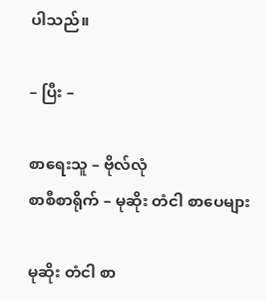ပါသည်။

– ပြီး –

စာရေးသူ – ဗိုလ်လုံ
စာစီစာရိုက် – မုဆိုး တံငါ စာပေများ

မုဆိုး တံငါ စာ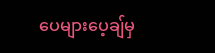ပေများပေ့ချ်မှ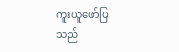ကူးယူဖော်ပြသည်